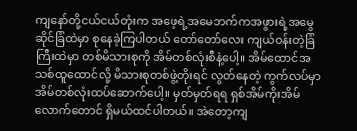ကျနော်တို့ငယ်ငယ်တုံးက အဖေ့ရဲ့အမေဘက်ကအဖွားရဲ့အမွေဆိုင်ခြံထဲမှာ စုနေခဲ့ကြပါတယ် တော်တော်လေး ကျယ်ဝန်းတဲ့ခြံကြီးထဲမှာ တစ်မိသားစုကို အိမ်တစ်လုံးစီနဲ့ပေါ့။ အိမ်ထောင်အသစ်ထူထောင်လို့ မိသားစုတစ်ဖွဲ့တိုးရင် လွတ်နေတဲ့ ကွက်လပ်မှာ အိမ်တစ်လုံးထပ်ဆောက်ပေါ့။ မှတ်မှတ်ရရ ရှစ်အိမ်ကိုးအိမ်လောက်တောင် ရှိမယ်ထင်ပါတယ်။ အဲတော့ကျ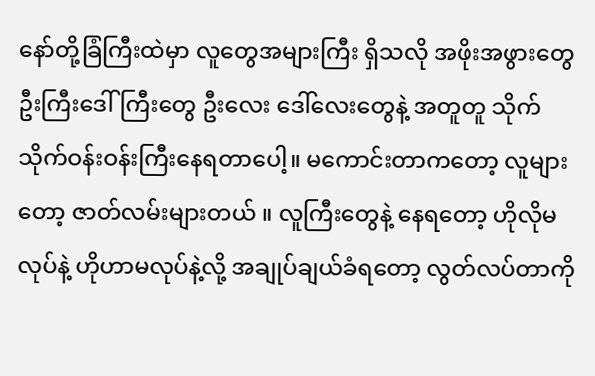နော်တို့ခြံကြီးထဲမှာ လူတွေအများကြီး ရှိသလို အဖိုးအဖွားတွေ ဦးကြီးဒေါ်ကြီးတွေ ဦးလေး ဒေါ်လေးတွေနဲ့ အတူတူ သိုက်သိုက်ဝန်းဝန်းကြီးနေရတာပေါ့။ မကောင်းတာကတော့ လူများတော့ ဇာတ်လမ်းများတယ် ။ လူကြီးတွေနဲ့ နေရတော့ ဟိုလိုမလုပ်နဲ့ ဟိုဟာမလုပ်နဲ့လို့ အချုပ်ချယ်ခံရတော့ လွတ်လပ်တာကို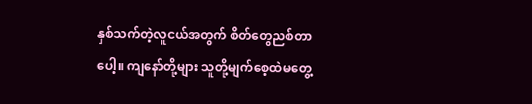နှစ်သက်တဲ့လူငယ်အတွက် စိတ်တွေညစ်တာပေါ့။ ကျနော်တို့များ သူတို့မျက်စေ့ထဲမတွေ့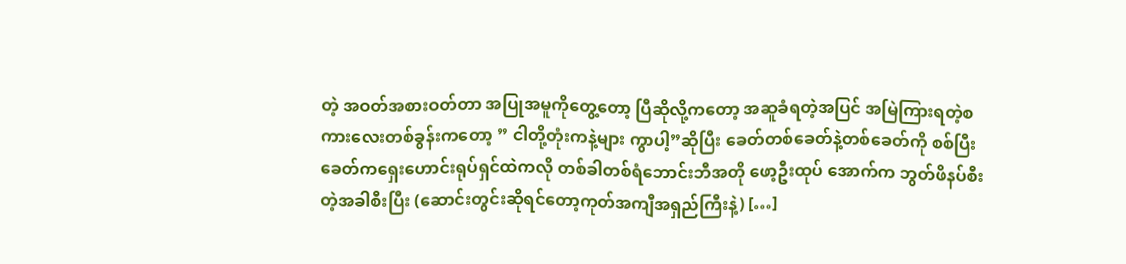တဲ့ အဝတ်အစားဝတ်တာ အပြုအမူကိုတွေ့တော့ ပြီဆိုလို့ကတော့ အဆူခံရတဲ့အပြင် အမြဲကြားရတဲ့စကားလေးတစ်ခွန်းကတော့ ” ငါတို့တုံးကနဲ့များ ကွာပါ့”ဆိုပြီး ခေတ်တစ်ခေတ်နဲ့တစ်ခေတ်ကို စစ်ပြီးခေတ်ကရှေးဟောင်းရုပ်ရှင်ထဲကလို တစ်ခါတစ်ရံဘောင်းဘီအတို ဖော့ဦးထုပ် အောက်က ဘွတ်ဖိနပ်စီးတဲ့အခါစီးပြီး (ဆောင်းတွင်းဆိုရင်တော့ကုတ်အကျီအရှည်ကြီးနဲ့) […]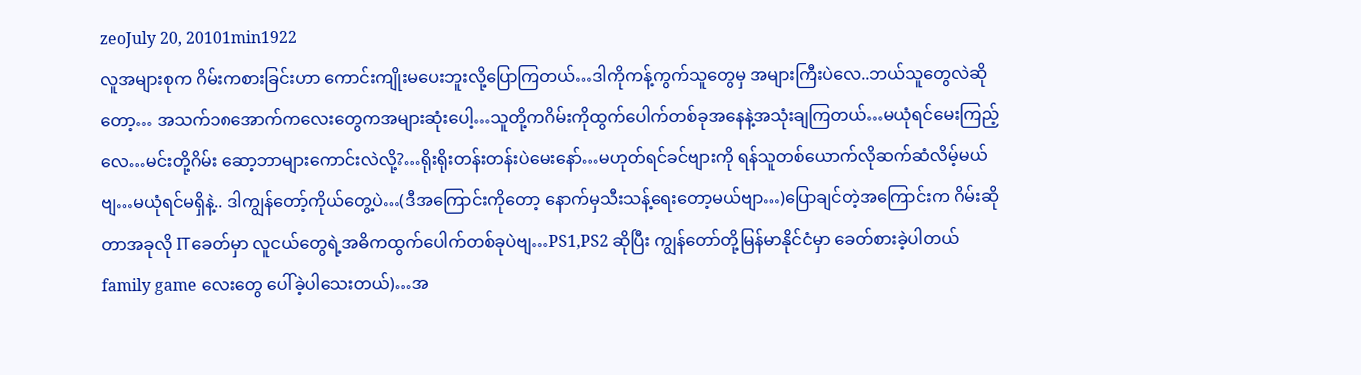zeoJuly 20, 20101min1922
လူအများစုက ဂိမ်းကစားခြင်းဟာ ကောင်းကျိုးမပေးဘူးလို့ပြောကြတယ်…ဒါကိုကန့်ကွက်သူတွေမှ အများကြီးပဲလေ..ဘယ်သူတွေလဲဆိုတော့… အသက်၁၈အောက်ကလေးတွေကအများဆုံးပေါ့…သူတို့ကဂိမ်းကိုထွက်ပေါက်တစ်ခုအနေနဲ့အသုံးချကြတယ်…မယုံရင်မေးကြည့်လေ…မင်းတို့ဂိမ်း ဆော့ဘာများကောင်းလဲလို့?…ရိုးရိုးတန်းတန်းပဲမေးနော်…မဟုတ်ရင်ခင်ဗျားကို ရန်သူတစ်ယောက်လိုဆက်ဆံလိမ့်မယ်ဗျ…မယုံရင်မရှိနဲ့.. ဒါကျွန်တော့်ကိုယ်တွေ့ပဲ…(ဒီအကြောင်းကိုတော့ နောက်မှသီးသန့်ရေးတော့မယ်ဗျာ…)ပြောချင်တဲ့အကြောင်းက ဂိမ်းဆိုတာအခုလို ITခေတ်မှာ လူငယ်တွေရဲ့အဓိကထွက်ပေါက်တစ်ခုပဲဗျ…PS1,PS2 ဆိုပြီး ကျွန်တော်တို့မြန်မာနိုင်ငံမှာ ခေတ်စားခဲ့ပါတယ် family game လေးတွေ ပေါ်ခဲ့ပါသေးတယ်)…အ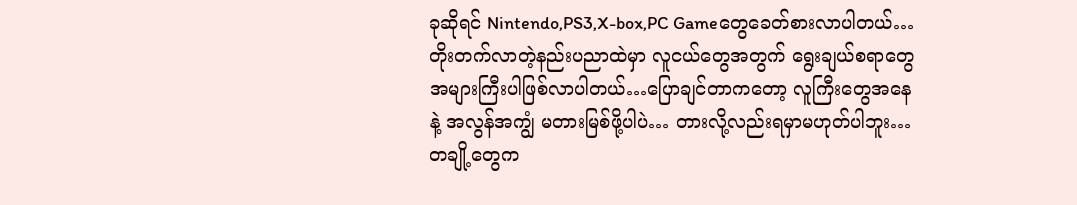ခုဆိုရင် Nintendo,PS3,X-box,PC Gameတွေခေတ်စားလာပါတယ်…တိုးတက်လာတဲ့နည်းပညာထဲမှာ လူငယ်တွေအတွက် ရွေးချယ်စရာတွေအများကြီးပါဖြစ်လာပါတယ်…ပြောချင်တာကတော့ လူကြီးတွေအနေနဲ့ အလွန်အကျွံ မတားမြစ်ဖို့ပါပဲ… တားလို့လည်းရမှာမဟုတ်ပါဘူး…တချို့တွေက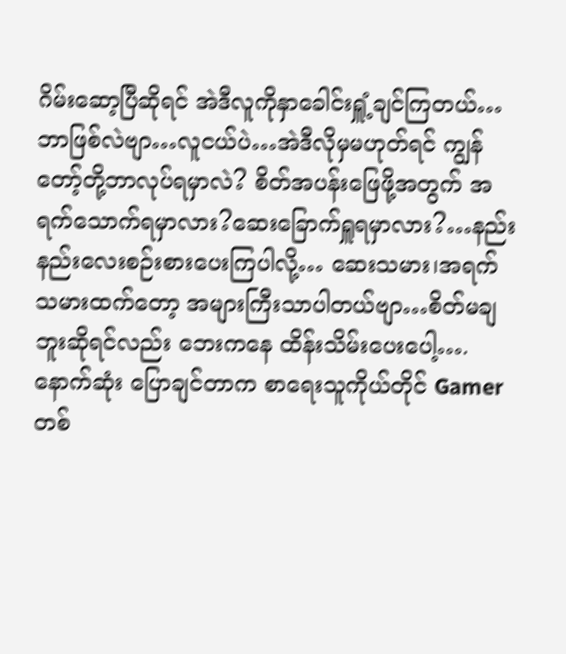ဂိမ်းဆော့ပြီဆိုရင် အဲဒီလူကိုနှာခေါင်းရှူံ့ချင်ကြတယ်…ဘာဖြစ်လဲဗျာ…လူငယ်ပဲ…အဲဒီလိုမှမဟုတ်ရင် ကျွန်တော့်တို့ဘာလုပ်ရမှာလဲ? စိတ်အပန်းဖြေဖို့အတွက် အရက်သောက်ရမှာလား?ဆေးခြောက်ရှူရမှာလား?…နည်းနည်းလေးစဉ်းစားပေးကြပါလို့… ဆေးသမား၊အရက်သမားထက်တော့ အများကြီးသာပါတယ်ဗျာ…စိတ်မချဘူးဆိုရင်လည်း ဘေးကနေ ထိန်းသိမ်းပေးပေါ့…. နောက်ဆုံး ပြောချင်တာက စာရေးသူကိုယ်တိုင် Gamer တစ်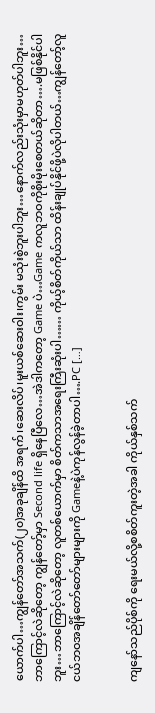ယောက်ပါ…ကျွန်တော်အသက်(၂၀)အခုချိန်ထိ အရက်၊ဆေးလိပ်၊မူးယစ်ဆေးဝါး၊ကွမ်း မသုံးစွဲဘူးပါဘူး…နောက်လည်းသုံးမှာမဟုတ်ပါဘူး…ဘာကြောင့်လဲဆိုတော့ ကျွန်တော့်မှာ Second life ရှိနေပြီလေ…အဲဒါကတော့ Game ပဲ…Game ကလူဘဝကိုစိုးမိုးစေတယ်ဆိုတာ….မဖြစ်နိုင်ပါဘူး…ဘာကြောင့်လဲဆိုတော့ လူတစ်ယောက်မှာ စိတ်ကသာအရေးကြီးဆုံးပါ…… ကိုယ့်စိတ်ကိုယ်သာ ထိန်းချုပ်နိုင်ဖို့ပဲလိုပါတယ်…ကျွန်တော့်လူငယ်ဘဝအချိန်တော်တော်များများကို Gameနဲ့ပဲကုန်လွန်ခဲ့တာပါ….PC […]


ကျနော်သည်ပိုစ်ကို ရေးမယ်လို့စစိတ်ကူးတဲ့အခါ ကိုယ်နှစ်သက်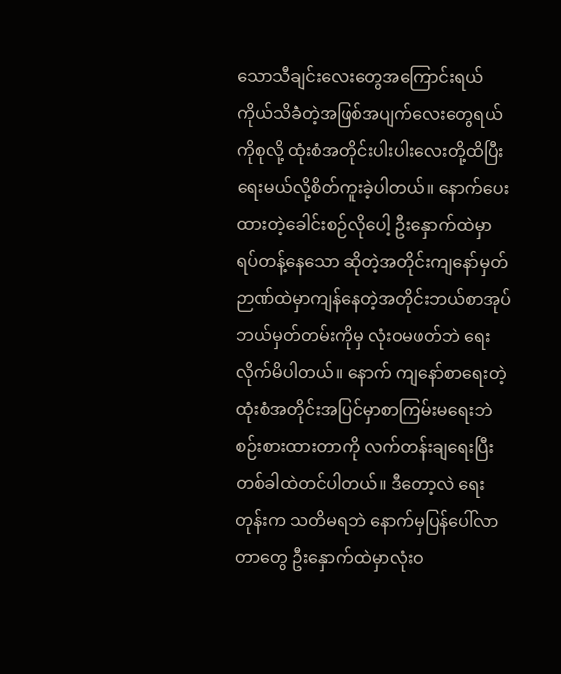သောသီချင်းလေးတွေအကြောင်းရယ် ကိုယ်သိခဲံတဲ့အဖြစ်အပျက်လေးတွေရယ်ကိုစုလို့ ထုံးစံအတိုင်းပါးပါးလေးတို့ထိပြီးရေးမယ်လို့စိတ်ကူးခဲ့ပါတယ်။ နောက်ပေးထားတဲ့ခေါင်းစဉ်လိုပေါ့ ဦးနှောက်ထဲမှာရပ်တန့်နေသော ဆိုတဲ့အတိုင်းကျနော်မှတ်ဉာဏ်ထဲမှာကျန်နေတဲ့အတိုင်းဘယ်စာအုပ်ဘယ်မှတ်တမ်းကိုမှ လုံးဝမဖတ်ဘဲ ရေးလိုက်မိပါတယ်။ နောက် ကျနော်စာရေးတဲ့ထုံးစံအတိုင်းအပြင်မှာစာကြမ်းမရေးဘဲ စဉ်းစားထားတာကို လက်တန်းချရေးပြီး တစ်ခါထဲတင်ပါတယ်။ ဒီတော့လဲ ရေးတုန်းက သတိမရဘဲ နောက်မှပြန်ပေါ်လာတာတွေ ဦးနှောက်ထဲမှာလုံးဝ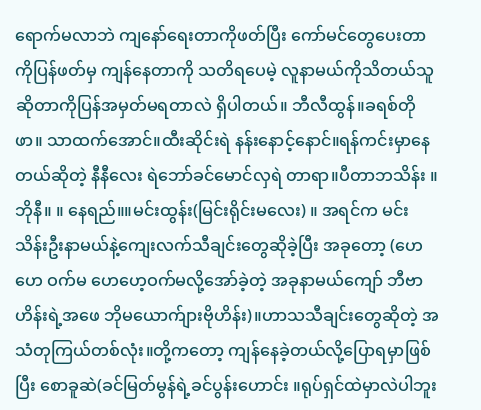ရောက်မလာဘဲ ကျနော်ရေးတာကိုဖတ်ပြီး ကော်မင်တွေပေးတာကိုပြန်ဖတ်မှ ကျန်နေတာကို သတိရပေမဲ့ လူနာမယ်ကိုသိတယ်သူဆိုတာကိုပြန်အမှတ်မရတာလဲ ရှိပါတယ်။ ဘီလီထွန်။ခရစ်တိုဖာ။ သာထက်အောင်။ထီးဆိုင်းရဲ နန်းနောင့်နောင်။ရန်ကင်းမှာနေတယ်ဆိုတဲ့ နီနီလေး ရဲဘော်ခင်မောင်လှရဲ တာရာ။ပီတာဘသိန်း ။ဘိုနီ။ ။ နေရည်။။မင်းထွန်း(မြင်းရိုင်းမလေး) ။ အရင်က မင်းသိန်းဦးနာမယ်နဲ့ကျေးလက်သီချင်းတွေဆိုခဲ့ပြီး အခုတော့ (ဟေ ဟေ ဝက်မ ဟေဟေ့ဝက်မလို့အော်ခဲ့တဲ့ အခုနာမယ်ကျော် ဘီဗာဟိန်းရဲ့အဖေ ဘိုမယောက်ျားဗိုဟိန်း)။ဟာသသီချင်းတွေဆိုတဲ့ အသံတုကြယ်တစ်လုံး။တို့ကတော့ ကျန်နေခဲ့တယ်လို့ပြောရမှာဖြစ်ပြီး စောခူဆဲ(ခင်မြတ်မွန်ရဲ့ခင်ပွန်းဟောင်း ။ရုပ်ရှင်ထဲမှာလဲပါဘူး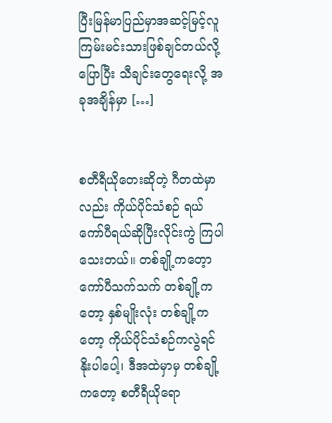ပြီးမြန်မာပြည်မှာအဆင့်မြင့်လူကြမ်းမင်းသားဖြစ်ချင်တယ်လို့ပြောပြီး သီချင်းတွေရေးလို့ အခုအချိန်မှာ […]


စတီရီယိုတေးဆိုတဲ့ ဂီတထဲမှာလည်း ကိုယ်ပိုင်သံစဉ် ရယ် ကော်ပီရယ်ဆိုပြီးလိုင်းကွဲ ကြပါသေးတယ်။ တစ်ချို့ကတေ့ာ ကော်ပီသက်သက် တစ်ချို့ကတော့ နှစ်မျိုးလုံး တစ်ချို့ကတော့ ကိုယ်ပိုင်သံစဉ်ကလွဲရင် နိုးပါပေါ့၊ ဒီအထဲမှာမှ တစ်ချို့ကတော့ စတီရီယိုရော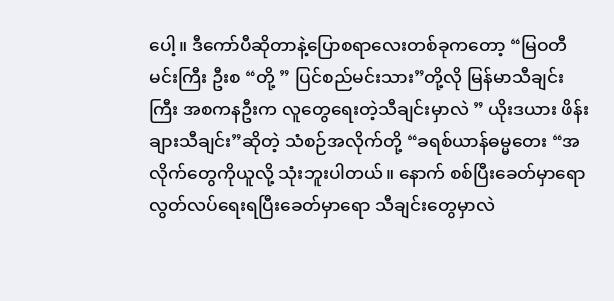ပေါ့။ ဒီကော်ပီဆိုတာနဲ့ပြောစရာလေးတစ်ခုကတော့ “မြဝတီမင်းကြီး ဦးစ “တို့ ” ပြင်စည်မင်းသား”တို့လို မြန်မာသီချင်းကြီး အစကနဦးက လူတွေရေးတဲ့သီချင်းမှာလဲ ” ယိုးဒယား ဖိန်းချားသီချင်း”ဆိုတဲ့ သံစဉ်အလိုက်တို့ “ခရစ်ယာန်ဓမ္မတေး “အလိုက်တွေကိုယူလို့ သုံးဘူးပါတယ်။ နောက် စစ်ပြီးခေတ်မှာရော လွတ်လပ်ရေးရပြီးခေတ်မှာရော သီချင်းတွေမှာလဲ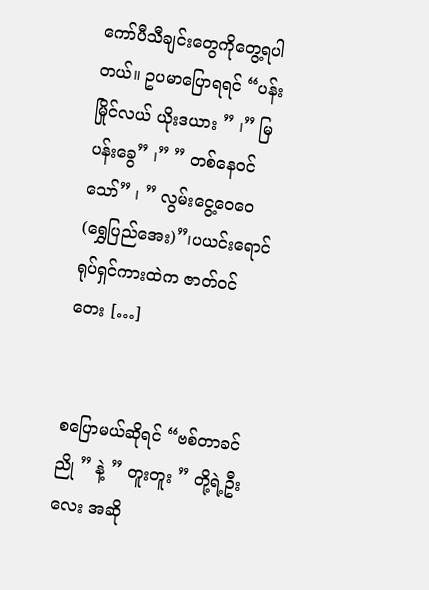ကော်ပီသီချင်းတွေကိုတွေ့ရပါတယ်။ ဥပမာပြောရရင် “ပန်းမြိုင်လယ် ယိုးဒယား ” ၊” မြပန်းခွေ” ၊” ” တစ်နေဝင်သော်” ၊ ” လွမ်းငွေ့ဝေဝေ(ရွှေပြည်အေး)”၊ပယင်းရောင် ရုပ်ရှင်ကားထဲက ဇာတ်ဝင်တေး […]


စပြောမယ်ဆိုရင် “ဗစ်တာခင်ညို ” နဲ့ ” တူးတူး ” တို့ရဲ့ဦးလေး အဆို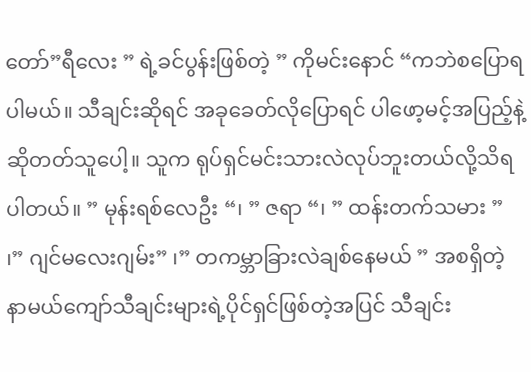တော်”ရီလေး ” ရဲ့ခင်ပွန်းဖြစ်တဲ့ ” ကိုမင်းနောင် “ကဘဲစပြောရပါမယ်။ သီချင်းဆိုရင် အခုခေတ်လိုပြောရင် ပါဖော့မင့်အပြည့်နဲ့ဆိုတတ်သူပေါ့။ သူက ရုပ်ရှင်မင်းသားလဲလုပ်ဘူးတယ်လို့သိရပါတယ်။ ” မုန်းရစ်လေဦး “၊ ” ဇရာ “၊ ” ထန်းတက်သမား ” ၊” ဂျင်မလေးဂျမ်း” ၊” တကမ္ဘာခြားလဲချစ်နေမယ် ” အစရှိတဲ့နာမယ်ကျော်သီချင်းများရဲ့ပိုင်ရှင်ဖြစ်တဲ့အပြင် သီချင်း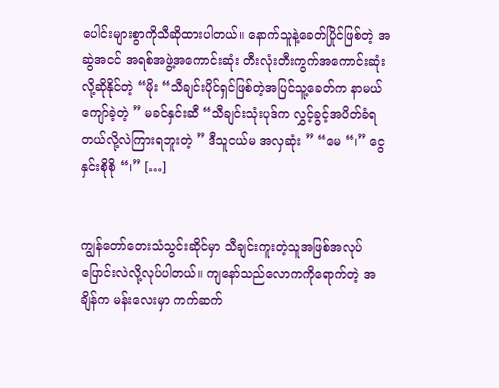ပေါင်းများစွာကိုသီဆိုထားပါတယ်။ နောက်သူနဲ့ခေတ်ပြိုင်ဖြစ်တဲ့ အဆွဲအငင် အရစ်အဖွဲ့အကောင်းဆုံး တီးလုံးတီးကွက်အကောင်းဆုံးလို့ဆိုနိုင်တဲ့ “မိုး “သီချင်းပိုင်ရှင်ဖြစ်တဲ့အပြင်သူ့ခေတ်က နာမယ်ကျော်ခဲ့တဲ့ ” မခင်နှင်းဆီ “သီချင်းသုံးပုဒ်က လွှင့်ခွင့်အပိတ်ခံရတယ်လို့လဲကြားရဘူးတဲ့ ” ဒီသူငယ်မ အလှဆုံး ” “မေ “၊” ငွေနှင်းစိုစို “၊” […]


ကျွန်တော်တေးသံသွင်းဆိုင်မှာ သီချင်းကူးတဲ့သူအဖြစ်အလုပ်ပြောင်းလဲလို့လုပ်ပါတယ်။ ကျနော်သည်လောကကိုရောက်တဲ့ အချိန်က မန်းလေးမှာ ကက်ဆက်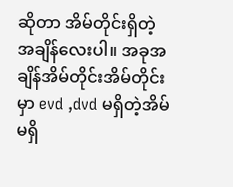ဆိုတာ အိမ်တိုင်းရှိတဲ့အချိန်လေးပါ။ အခုအချိန်အိမ်တိုင်းအိမ်တိုင်းမှာ evd ,dvd မရှိတဲ့အိမ်မရှိ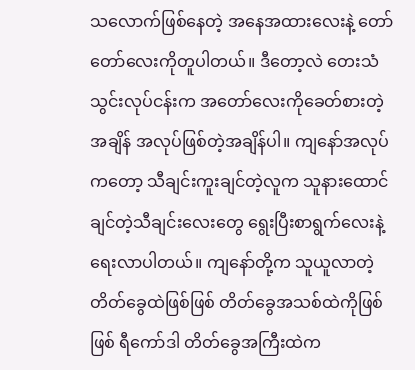သလောက်ဖြစ်နေတဲ့ အနေအထားလေးနဲ့ တော်တော်လေးကိုတူပါတယ်။ ဒီတော့လဲ တေးသံသွင်းလုပ်ငန်းက အတော်လေးကိုခေတ်စားတဲ့အချိန် အလုပ်ဖြစ်တဲ့အချိန်ပါ။ ကျနော်အလုပ်ကတော့ သီချင်းကူးချင်တဲ့လူက သူနားထောင်ချင်တဲ့သီချင်းလေးတွေ ရွေးပြီးစာရွက်လေးနဲ့ရေးလာပါတယ်။ ကျနော်တို့က သူယူလာတဲ့တိတ်ခွေထဲဖြစ်ဖြစ် တိတ်ခွေအသစ်ထဲကိုဖြစ်ဖြစ် ရီကော်ဒါ တိတ်ခွေအကြီးထဲက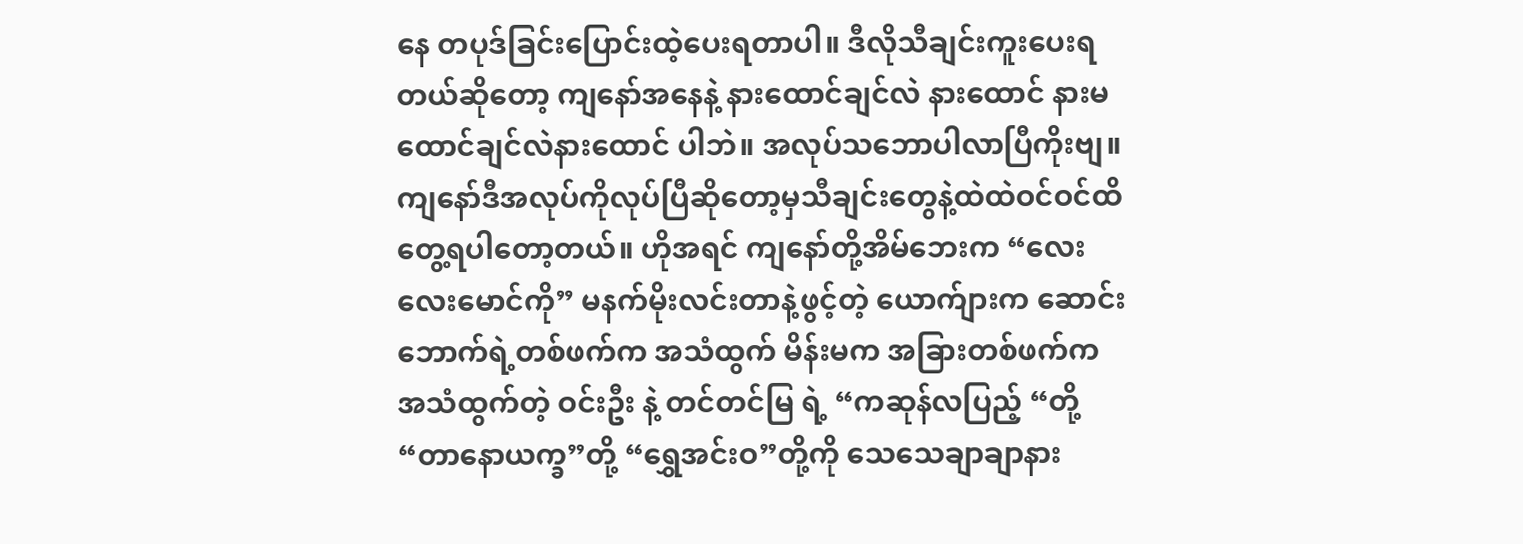နေ တပုဒ်ခြင်းပြောင်းထဲ့ပေးရတာပါ။ ဒီလိုသီချင်းကူးပေးရတယ်ဆိုတော့ ကျနော်အနေနဲ့ နားထောင်ချင်လဲ နားထောင် နားမထောင်ချင်လဲနားထောင် ပါဘဲ။ အလုပ်သဘောပါလာပြီကိုးဗျ။ ကျနော်ဒီအလုပ်ကိုလုပ်ပြီဆိုတော့မှသီချင်းတွေနဲ့ထဲထဲဝင်ဝင်ထိတွေ့ရပါတော့တယ်။ ဟိုအရင် ကျနော်တို့အိမ်ဘေးက “လေးလေးမောင်ကို” မနက်မိုးလင်းတာနဲ့ဖွင့်တဲ့ ယောက်ျားက ဆောင်းဘောက်ရဲ့တစ်ဖက်က အသံထွက် မိန်းမက အခြားတစ်ဖက်က အသံထွက်တဲ့ ဝင်းဦး နဲ့ တင်တင်မြ ရဲ့ “ကဆုန်လပြည့် “တို့ “တာနောယက္ခ”တို့ “ရွှေအင်းဝ”တို့ကို သေသေချာချာနား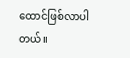ထောင်ဖြစ်လာပါတယ်။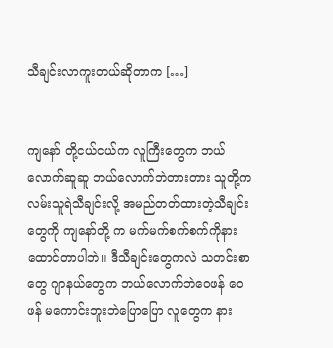သီချင်းလာကူးတယ်ဆိုတာက […]


ကျနော် တို့ငယ်ငယ်က လူကြီးတွေက ဘယ်လောက်ဆူဆူ ဘယ်လောက်ဘဲတားတား သူတို့က လမ်းသူရဲသီချင်းလို့ အမည်တတ်ထားတဲ့သီချင်းတွေကို ကျနော်တို့ က မက်မက်စက်စက်ကိုနားထောင်တာပါဘဲ။ ဒီသီချင်းတွေကလဲ သတင်းစာတွေ ဂျာနယ်တွေက ဘယ်လောက်ဘဲဝေဖန် ဝေဖန် မကောင်းဘူးဘဲပြောပြော လူတွေက နား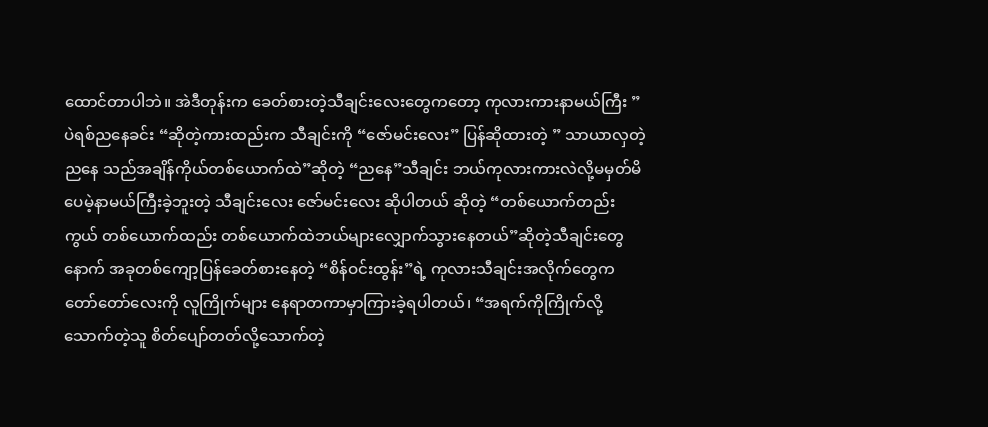ထောင်တာပါဘဲ။ အဲဒီတုန်းက ခေတ်စားတဲ့သီချင်းလေးတွေကတော့ ကုလားကားနာမယ်ကြီး ” ပဲရစ်ညနေခင်း “ဆိုတဲ့ကားထည်းက သီချင်းကို “ဇော်မင်းလေး” ပြန်ဆိုထားတဲ့ ” သာယာလှတဲ့ ညနေ သည်အချိန်ကိုယ်တစ်ယောက်ထဲ”ဆိုတဲ့ “ညနေ”သီချင်း ဘယ်ကုလားကားလဲလို့မမှတ်မိပေမဲ့နာမယ်ကြီးခဲ့ဘူးတဲ့ သီချင်းလေး ဇော်မင်းလေး ဆိုပါတယ် ဆိုတဲ့ “တစ်ယောက်တည်းကွယ် တစ်ယောက်ထည်း တစ်ယောက်ထဲဘယ်များလျှောက်သွားနေတယ်”ဆိုတဲ့သီချင်းတွေ နောက် အခုတစ်ကျော့ပြန်ခေတ်စားနေတဲ့ “စိန်ဝင်းထွန်း”ရဲ့ ကုလားသီချင်းအလိုက်တွေက တော်တော်လေးကို လူကြိုက်များ နေရာတကာမှာကြားခဲ့ရပါတယ်၊ “အရက်ကိုကြိုက်လို့သောက်တဲ့သူ စိတ်ပျော်တတ်လို့သောက်တဲ့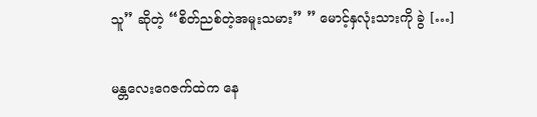သူ” ဆိုတဲ့ “စိတ်ညစ်တဲ့အမူးသမား” ” မောင့်နှလုံးသားကို ခွဲ […]


မန္တလေးဂေဇက်ထဲက နေ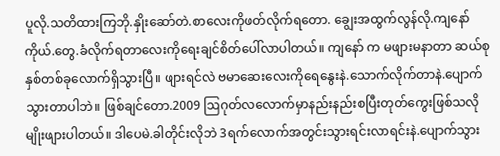ပူလို.သတိထားကြဘို.နှိုးဆော်တဲ.စာလေးကိုဖတ်လိုက်ရတော. ချွေးအထွက်လွန်လို.ကျနော်ကိုယ်.တွေ.ခံလိုက်ရတာလေးကိုရေးချင်စိတ်ပေါ်လာပါတယ်။ ကျနော် က မဖျားမနာတာ ဆယ်စုနှစ်တစ်ခုလောက်ရှိသွားပြီ။ ဖျားရင်လဲ ဗမာဆေးလေးကိုရေနွေးနဲ.သောက်လိုက်တာနဲ.ပျောက်သွားတာပါဘဲ။ ဖြစ်ချင်တော.2009 ဩဂုတ်လလောက်မှာနည်းနည်းစပြီးတုတ်ကွေးဖြစ်သလိုမျိုးဖျားပါတယ်။ ဒါပေမဲ.ခါတိုင်းလိုဘဲ 3ရက်လောက်အတွင်းသွားရင်းလာရင်းနဲ.ပျောက်သွား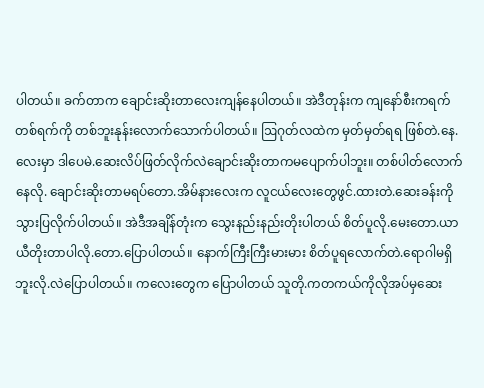ပါတယ်။ ခက်တာက ချောင်းဆိုးတာလေးကျန်နေပါတယ်။ အဲဒီတုန်းက ကျနော်စီးကရက် တစ်ရက်ကို တစ်ဘူးနုန်းလောက်သောက်ပါတယ်။ ဩဂုတ်လထဲက မှတ်မှတ်ရရ ဖြစ်တဲ.နေ.လေးမှာ ဒါပေမဲ.ဆေးလိပ်ဖြတ်လိုက်လဲချောင်းဆိုးတာကမပျောက်ပါဘူး။ တစ်ပါတ်လောက်နေလို. ချောင်းဆိုးတာမရပ်တော.အိမ်နားလေးက လူငယ်လေးတွေဖွင်.ထားတဲ.ဆေးခန်းကိုသွားပြလိုက်ပါတယ်။ အဲဒီအချိန်တုံးက သွေးနည်းနည်းတိုးပါတယ် စိတ်ပူလို.မေးတော.ယာယီတိုးတာပါလို.တော.ပြောပါတယ်။ နောက်ကြီးကြီးမားမား စိတ်ပူရလောက်တဲ.ရောဂါမရှိဘူးလို.လဲပြောပါတယ်။ ကလေးတွေက ပြောပါတယ် သူတို.ကတကယ်ကိုလိုအပ်မှဆေး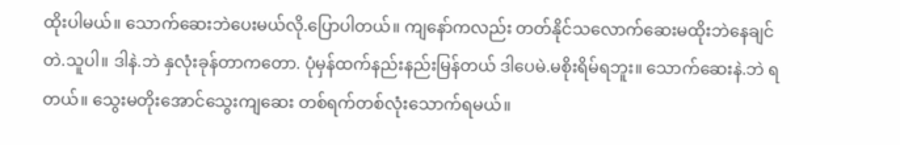ထိုးပါမယ်။ သောက်ဆေးဘဲပေးမယ်လို.ပြောပါတယ်။ ကျနော်ကလည်း တတ်နိုင်သလောက်ဆေးမထိုးဘဲနေချင်တဲ.သူပါ။ ဒါနဲ.ဘဲ နှလုံးခုန်တာကတော. ပုံမှန်ထက်နည်းနည်းမြန်တယ် ဒါပေမဲ.မစိုးရိမ်ရဘူး။ သောက်ဆေးနဲ.ဘဲ ရတယ်။ သွေးမတိုးအောင်သွေးကျဆေး တစ်ရက်တစ်လုံးသောက်ရမယ်။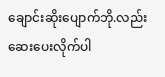ချောင်းဆိုးပျောက်ဘို.လည်းဆေးပေးလိုက်ပါ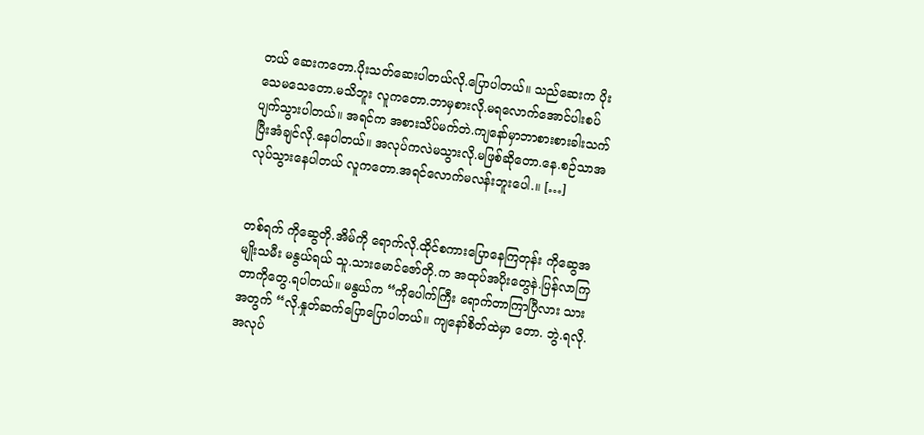တယ် ဆေးကတော.ပိုးသတ်ဆေးပါတယ်လို.ပြောပါတယ်။ သည်ဆေးက ပိုးသေမသေတော.မသိဘူး လူကတော.ဘာမှစားလို.မရလောက်အောင်ပါးစပ်ပျက်သွားပါတယ်။ အရင်က အစားသိပ်မက်တဲ.ကျနော်မှာဘာစားစားခါးသက်ပြီးအံချင်လို.နေပါတယ်။ အလုပ်ကလဲမသွားလို.မဖြစ်ဆိုတော.နေ.စဉ်သာအလုပ်သွားနေပါတယ် လူကတော.အရင်လောက်မလန်းဘူးပေါ.။ […]


တစ်ရက် ကိုဆွေတို.အိမ်ကို ရောက်လို.ထိုင်စကားပြောနေကြတုန်း ကိုဆွေအမျိုးသမီး မနွယ်ရယ် သူ.သားမောင်ဇော်တို.က အထုပ်အပိုးတွေနဲ.ပြန်လာကြတာကိုတွေ.ရပါတယ်။ မနွယ်က “ကိုပေါက်ကြီး ရောက်တာကြာပြီလား သားအတွက် “လို.နှုတ်ဆက်ပြောပြောပါတယ်။ ကျနော်စိတ်ထဲမှာ တော. ဘွဲ.ရလို. အလုပ်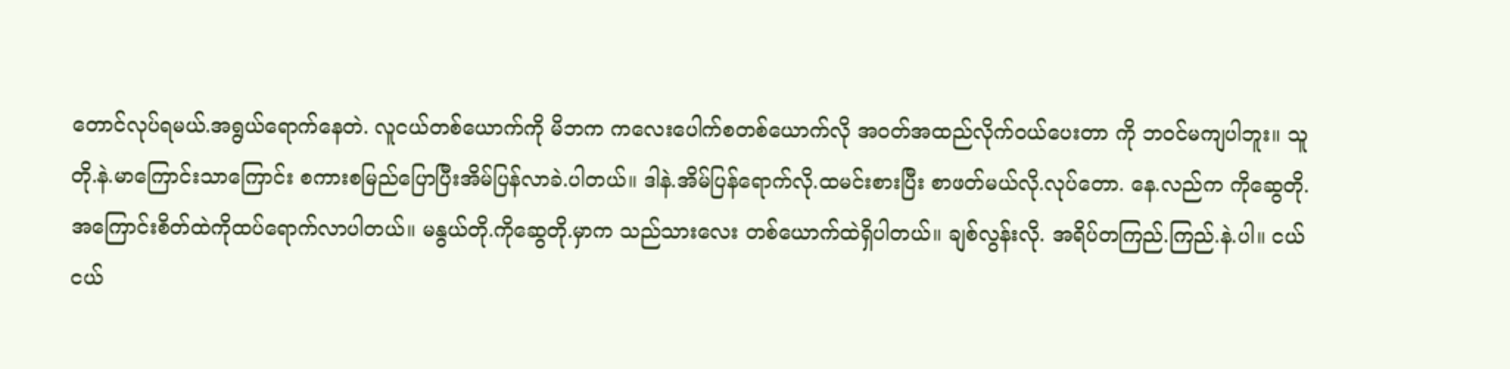တောင်လုပ်ရမယ်.အရွယ်ရောက်နေတဲ. လူငယ်တစ်ယောက်ကို မိဘက ကလေးပေါက်စတစ်ယောက်လို အဝတ်အထည်လိုက်ဝယ်ပေးတာ ကို ဘဝင်မကျပါဘူး။ သူတို.နဲ.မာကြောင်းသာကြောင်း စကားစမြည်ပြောပြီးအိမ်ပြန်လာခဲ.ပါတယ်။ ဒါနဲ.အိမ်ပြန်ရောက်လို.ထမင်းစားပြီး စာဖတ်မယ်လို.လုပ်တော. နေ.လည်က ကိုဆွေတို.အကြောင်းစိတ်ထဲကိုထပ်ရောက်လာပါတယ်။ မနွယ်တို.ကိုဆွေတို.မှာက သည်သားလေး တစ်ယောက်ထဲရှိပါတယ်။ ချစ်လွန်းလို. အရိပ်တကြည်.ကြည်.နဲ.ပါ။ ငယ်ငယ်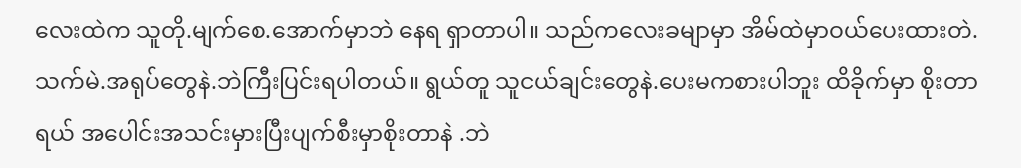လေးထဲက သူတို.မျက်စေ.အောက်မှာဘဲ နေရ ရှာတာပါ။ သည်ကလေးခမျာမှာ အိမ်ထဲမှာဝယ်ပေးထားတဲ. သက်မဲ.အရုပ်တွေနဲ.ဘဲကြီးပြင်းရပါတယ်။ ရွယ်တူ သူငယ်ချင်းတွေနဲ.ပေးမကစားပါဘူး ထိခိုက်မှာ စိုးတာရယ် အပေါင်းအသင်းမှားပြီးပျက်စီးမှာစိုးတာနဲ .ဘဲ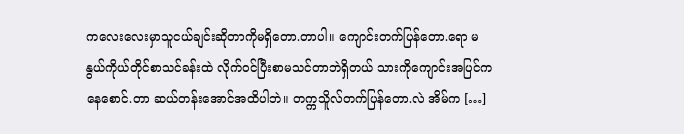ကလေးလေးမှာသူငယ်ချင်းဆိုတာကိုမရှိတော.တာပါ။ ကျောင်းတက်ပြန်တော.ရော မနွယ်ကိုယ်တိုင်စာသင်ခန်းထဲ လိုက်ဝင်ပြီးစာမသင်တာဘဲရှိတယ် သားကိုကျောင်းအပြင်ကနေစောင်.တာ ဆယ်တန်းအောင်အထိပါဘဲ။ တက္ကသိူလ်တက်ပြန်တော.လဲ အိမ်က […]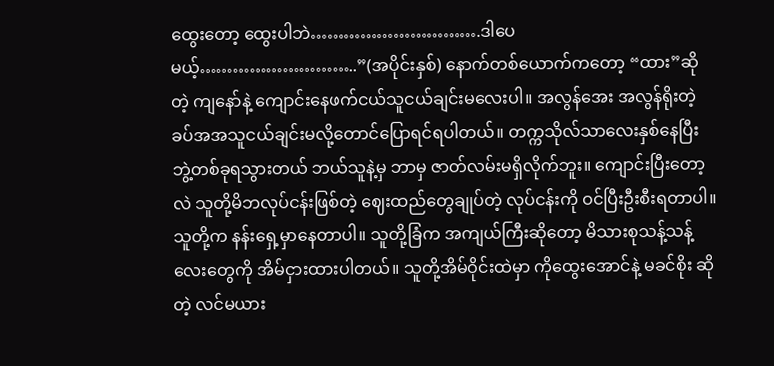ထွေးတော့ ထွေးပါဘဲ………………………….ဒါပေမယ့်………………………..”(အပိုင်းနှစ်) နောက်တစ်ယောက်ကတော့ “ထား”ဆိုတဲ့ ကျနော်နဲ့ ကျောင်းနေဖက်ငယ်သူငယ်ချင်းမလေးပါ။ အလွန်အေး အလွန်ရိုးတဲ့ ခပ်အအသူငယ်ချင်းမလို့တောင်ပြောရင်ရပါတယ်။ တက္ကသိုလ်သာလေးနှစ်နေပြီး ဘွဲ့တစ်ခုရသွားတယ် ဘယ်သူနဲ့မှ ဘာမှ ဇာတ်လမ်းမရှိလိုက်ဘူး။ ကျောင်းပြီးတော့လဲ သူတို့မိဘလုပ်ငန်းဖြစ်တဲ့ ဈေးထည်တွေချုပ်တဲ့ လုပ်ငန်းကို ဝင်ပြီးဦးစီးရတာပါ။ သူတို့က နန်းရှေ့မှာနေတာပါ။ သူတို့ခြံက အကျယ်ကြီးဆိုတော့ မိသားစုသန့်သန့်လေးတွေကို အိမ်ငှားထားပါတယ်။ သူတို့အိမ်ဝိုင်းထဲမှာ ကိုထွေးအောင်နဲ့ မခင်စိုး ဆိုတဲ့ လင်မယား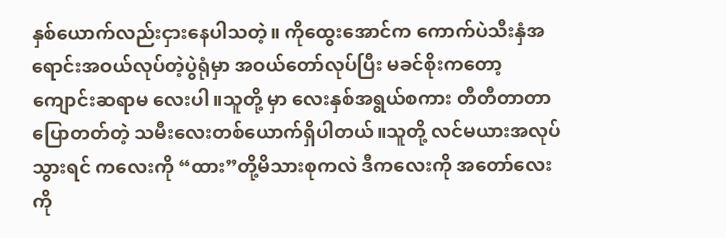နှစ်ယောက်လည်းငှားနေပါသတဲ့။ ကိုထွေးအောင်က ကောက်ပဲသီးနှံအရောင်းအဝယ်လုပ်တဲ့ပွဲရုံမှာ အဝယ်တော်လုပ်ပြီး မခင်စိုးကတော့ ကျောင်းဆရာမ လေးပါ။သူတို့ မှာ လေးနှစ်အရွယ်စကား တီတီတာတာပြောတတ်တဲ့ သမီးလေးတစ်ယောက်ရှိပါတယ်။သူတို့ လင်မယားအလုပ်သွားရင် ကလေးကို “ထား”တို့မိသားစုကလဲ ဒီကလေးကို အတော်လေးကို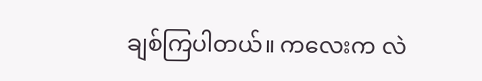ချစ်ကြပါတယ်။ ကလေးက လဲ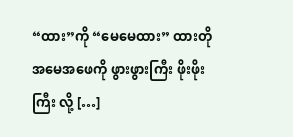“ထား”ကို “မေမေထား” ထားတိုအမေအဖေကို ဖွားဖွားကြီး ဖိုးဖိုးကြီး လို့ […]